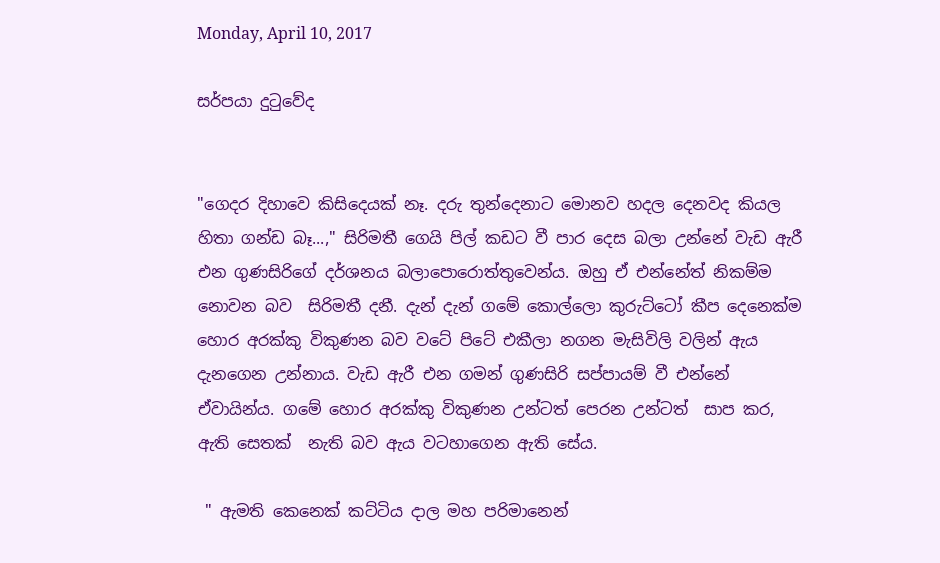Monday, April 10, 2017

සර්පයා දුටුවේද


"ගෙදර දිහාවෙ කිසිදෙයක් නෑ. දරු තුන්දෙනාට මොනව හදල දෙනවද කියල හිතා ගන්ඩ බෑ...," සිරිමතී ගෙයි පිල් කඩට වී පාර දෙස බලා උන්නේ වැඩ ඇරී  එන ගුණසිරිගේ දර්ශනය බලාපොරොත්තුවෙන්ය. ඔහු ඒ එන්නේත් නිකම්ම නොවන බව  සිරිමතී දනී. දැන් දැන් ගමේ කොල්ලො කුරුට්ටෝ කීප දෙනෙක්ම හොර අරක්කු විකුණන බව වටේ පිටේ එකීලා නගන මැසිවිලි වලින් ඇය දැනගෙන උන්නාය. වැඩ ඇරී එන ගමන් ගුණසිරි සප්පායම් වී එන්නේ ඒවායින්ය. ගමේ හොර අරක්කු විකුණන උන්ටත් පෙරන උන්ටත්  සාප කර,  ඇති සෙතක්  නැති බව ඇය වටහාගෙන ඇති සේය.

 " ඇමති කෙනෙක් කට්ටිය දාල මහ පරිමානෙන්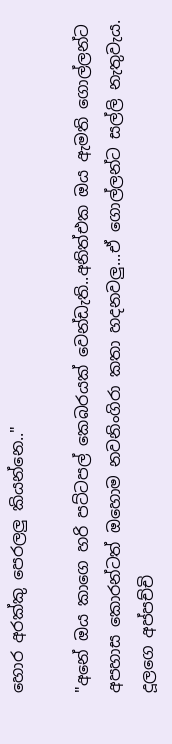හොර අරක්කු පෙරලලු කියන්නෙ.."

"අනේ ඔය කාගෙ හරි ‍පට්ටපල් කෙබරයක් වෙන්ඩැති..අනිත්එක ඔය ඇමති ගොල්ලන්ට අපහාස කොරන්ටත් ඔහොම නවනිංගිරා කතා හදනවලු...ඒ ගොල්ලන්ට සල්ලි නැතුවැය. දූලගෙ අප්පච්චි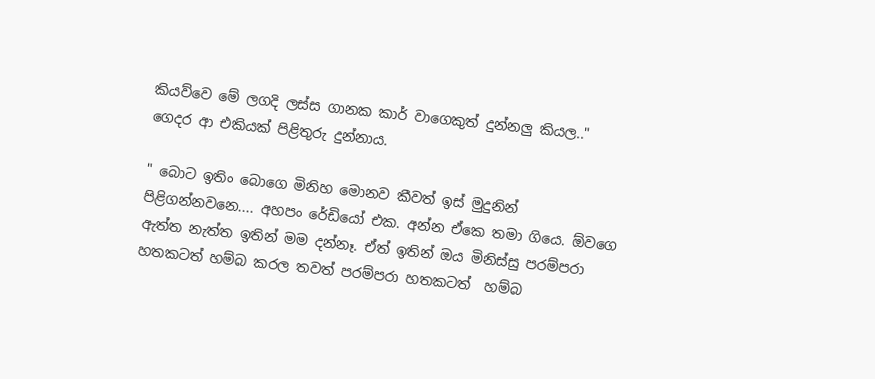කියව්වෙ මේ ලගදි ලස්ස ගානක කාර් වාගෙකුත් දුන්නලු කියල.."  ගෙදර ආ එකියක් පිළිතුරු දුන්නාය.

" බොට ඉතිං බොගෙ මිනිහ මොනව කීවත් ඉස් මුදුනින් පිළිගන්නවනෙ.... අහපං රේඩියෝ එක. අන්න ඒකෙ තමා ගියෙ. ඕවගෙ ඇත්ත නැත්ත ඉතින් මම දන්නෑ. ඒත් ඉතින් ඔය මිනිස්සු පරම්පරා හතකටත් හම්බ කරල තවත් පරම්පරා හතකටත්  හම්බ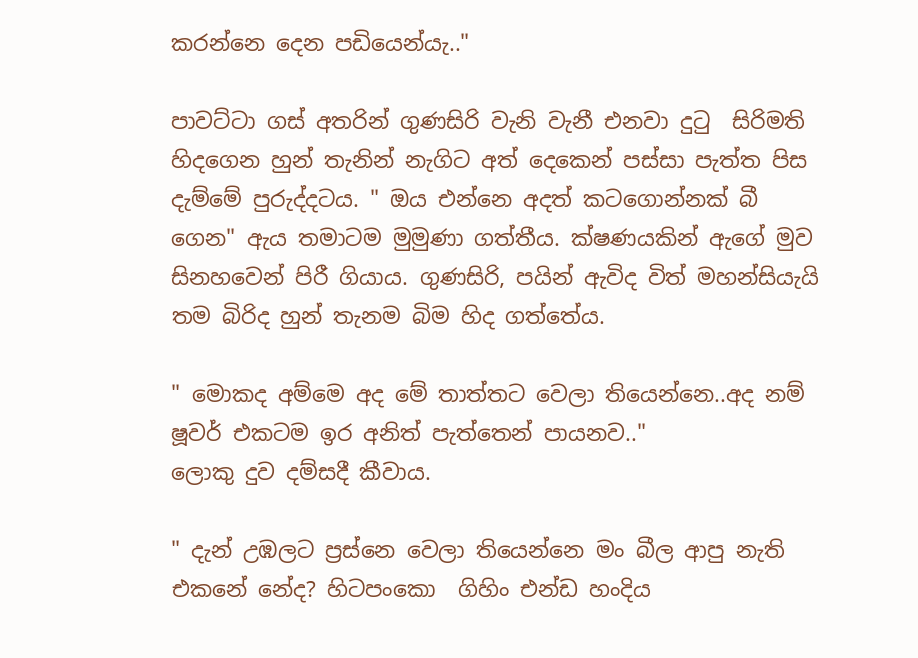කරන්නෙ දෙන පඩියෙන්යැ.."

පාවට්ටා ගස් අතරින් ගුණසිරි වැනි වැනී එනවා දුටු  සිරිමති හිදගෙන හුන් තැනින් නැගිට අත් දෙකෙන් පස්සා පැත්ත පිස දැම්මේ පුරුද්දටය. " ඔය එන්නෙ අදත් කටගොන්නක් බී ගෙන" ඇය තමාටම මුමුණා ගත්තීය. ක්ෂණයකින් ඇගේ මුව සිනහවෙන් පිරී ගියාය. ගුණසිරි, පයින් ඇවිද විත් මහන්සියැයි තම බිරිද හුන් තැනම බිම හිද ගත්තේය.

" මොකද අම්මෙ අද මේ තාත්තට වෙලා තියෙන්නෙ..අද නම් ෂූවර් එකටම ඉර අනිත් පැත්තෙන් පායනව.."
ලොකු දුව දම්සදී කීවාය.

" දැන් උඹලට ප්‍රස්නෙ වෙලා තියෙන්නෙ මං බීල ආපු නැති එකනේ නේද? හිටපංකො  ගිහිං එන්ඩ හංදිය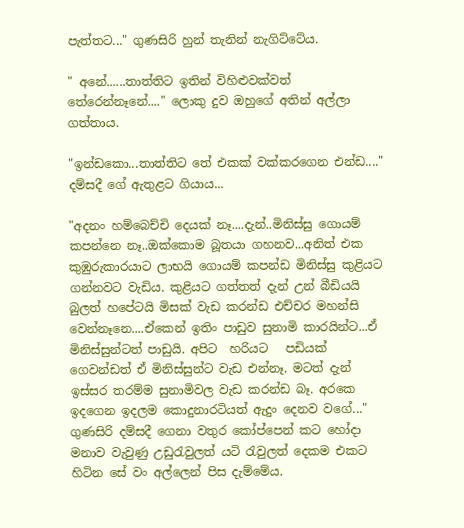පැත්තට..." ගුණසිරි හුන් තැනින් නැගිට්ටේය.

" අනේ......තාත්තිට ඉතින් විහිළුවක්වත් තේරෙන්නෑනේ...." ලොකු දුව ඔහුගේ අතින් අල්ලා ගත්තාය.

"ඉන්ඩකො...තාත්තිට තේ එකක් වක්කරගෙන එන්ඩ...." දම්සදී ගේ ඇතුළට ගියාය...

"අදනං හම්බෙච්චි දෙයක් නෑ....දැන්..මිනිස්සු ගොයම් කපන්නෙ නෑ..ඔක්කොම බූතයා ගහනව...අනිත් එක කුඹුරුකාරයාට ලාභයි ගොයම් කපන්ඩ මිනිස්සු කුළියට ගන්නවට වැඩිය. කුළියට ගත්තත් දැන් උන් බීඩියයි බුලත් හපේටයි මිසක් වැඩ කරන්ඩ එච්චර මහන්සි වෙන්නෑනෙ....එ‍්කෙන් ඉතිං පාඩුව සුනාමි කාරයින්ට...ඒ මිනිස්සුන්ටත් පාඩුයි. අපිට  හරියට   පඩියක්  ගෙවන්ඩත් ඒ මිනිස්සුන්ට වැඩ එන්නෑ. මටත් දැන් ඉස්සර තරම්ම සුනාමිවල වැඩ කරන්ඩ බෑ. අරකෙ ඉදගෙන ඉදලම කොදුනාරටියත් ඇදුං දෙනව වගේ..." ගුණසිරි දම්සදී ගෙනා වතුර කෝප්පෙන් කට හෝදා මනාව වැවුණු උඩුරැවුලත් යටි රැවුලත් දෙකම එකට හිටින සේ වං අල්ලෙන් පිස දැම්මේය.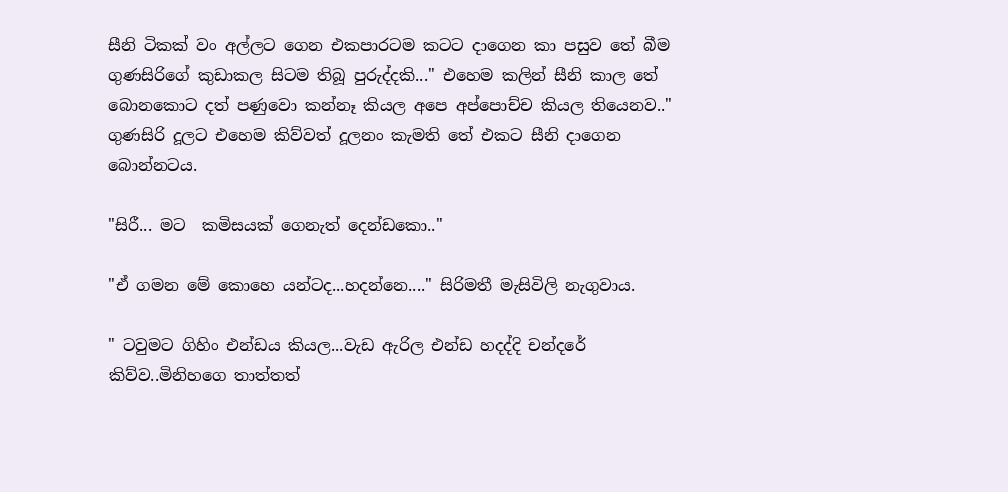සීනි ටිකක් වං අල්ලට ගෙන එකපාරටම කටට දාගෙන කා පසුව තේ බීම ගුණසිරිගේ කුඩාකල සිටම තිබූ පුරුද්දකි..." එහෙම කලින් සීනි කාල තේ බොනකොට දත් පණුවො කන්නෑ කියල අපෙ අප්පොච්ච කියල තියෙනව.."  ගුණසිරි දූලට එහෙම කිව්වත් දූලනං කැමති තේ එකට සීනි දාගෙන බොන්නටය.

"සිරී... මට  කමිසයක් ගෙනැත් දෙන්ඩකො.."

"ඒ ගමන මේ කොහෙ යන්ටද...හදන්නෙ...." සිරිමතී මැසිවිලි නැගුවාය.

" ටවුමට ගිහිං එන්ඩය කියල...වැඩ ඇරිල එන්ඩ හදද්දි චන්දරේ කිව්ව..මිනිහගෙ තාත්තත්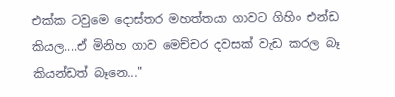එක්ක ටවුමෙ දොස්තර මහත්තයා ගාවට ගිහිං එන්ඩ කියල....ඒ මිනිහ ගාව මෙච්චර දවසක් වැඩ කරල බෑ කියන්ඩත් බෑනෙ..."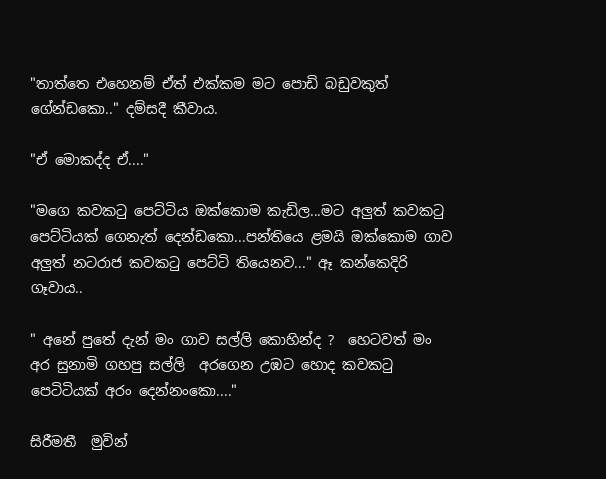"තාත්තෙ එහෙනම් ඒත් එක්කම මට පොඩි බඩුවකුත් ගේන්ඩකො.." දම්සදී කීවාය.

"ඒ මොකද්ද ඒ...."

"මග‍ෙ කවකටු පෙට්ටිය ඔක්කොම කැඩිල...මට අලුත් කවකටු පෙට්ටියක් ගෙනැත් දෙන්ඩකො...පන්තියෙ ළමයි ඔක්කොම ගාව අලුත් නටරාජ කවකටු පෙට්ටි තියෙනව..." ඈ කන්කෙදිරි ගෑවාය..

" අනේ පුතේ දැන් මං ගාව සල්ලි කොහින්ද ?  හෙටවත් මං අර සුනාමි ගහපු සල්ලි  අරගෙන උඹට හොද කවකටු පෙටිටියක් අරං දෙන්නංකො...."

සිරීමතී  මුවින්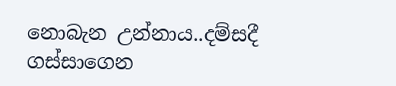නොබැන උන්නාය..දම්සදී ගස්සාගෙන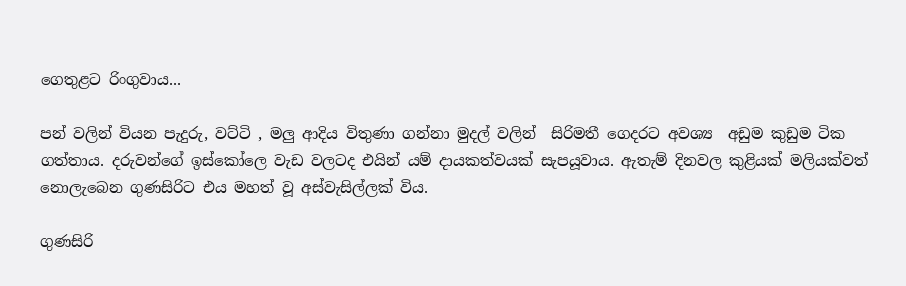ගෙතුළට රිංගුවාය...

පන් වලින් වියන පැදුරු, වට්ටි , මලු ආදිය විතුණා ගන්නා මුදල් වලින්  සිරිමතී ගෙදරට අවශ්‍ය  අඩුම කුඩුම ටික ගත්තාය. දරුවන්ගේ ඉස්කෝලෙ වැඩ වලටද එයින් යම් දායකත්වයක් සැපයූවාය. ඇතැම් දිනවල කුළියක් මලියක්වත් නොලැබෙන ගුණසිරිට එය මහත් වූ අස්වැසිල්ලක් විය.

ගුණසිරි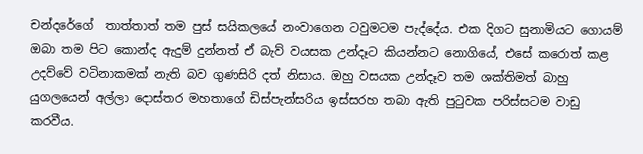චන්දරේගේ  තාත්තාත් තම පුස් සයිකලයේ නංවාගෙන ටවුමටම පැද්දේය. එක දිගට සුනාමියට ගොයම් ඔබා තම පිට කොන්ද ඇදුම් දුන්නත් ඒ බැව් වයසක උන්දෑට කියන්නට නොගියේ, එසේ කරොත් කළ උදව්වේ වටිනාකමක් නැති බව ගුණසිරි දත් නිසාය. ඔහු වසයක උන්දෑව තම ශක්තිමත් බාහු යුගලයෙන් අල්ලා දොස්තර මහතාගේ ඩිස්පැන්සරිය ඉස්සරහ තබා ඇති පුටුවක පරිස්සටම වාඩු කරවීය.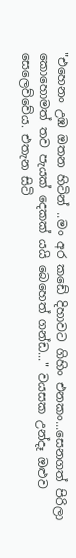"එහෙනං උඹ ඔතන හිටින් ..මං අර කඩේ දිහාවට ගිහිං එනකං...සෙනගත් පිරිලා කොහොමත් තව පැයක් දෙකක් යයි බෙහෙත් ගන්ඩ..." වයසක උන්දෑ ඔළුව සෙලෙව්වේය. එතැන සිටි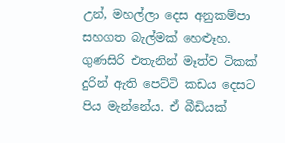උන්, මහල්ලා දෙස අනුකම්පා සහගත බැල්මක් හෙළූහ. ගුණසිරි එතැනින් මෑත්ව ටිකක් දුරින් ඇති පෙට්ටි කඩය දෙසට පිය මැන්නේය. ඒ බීඩියක්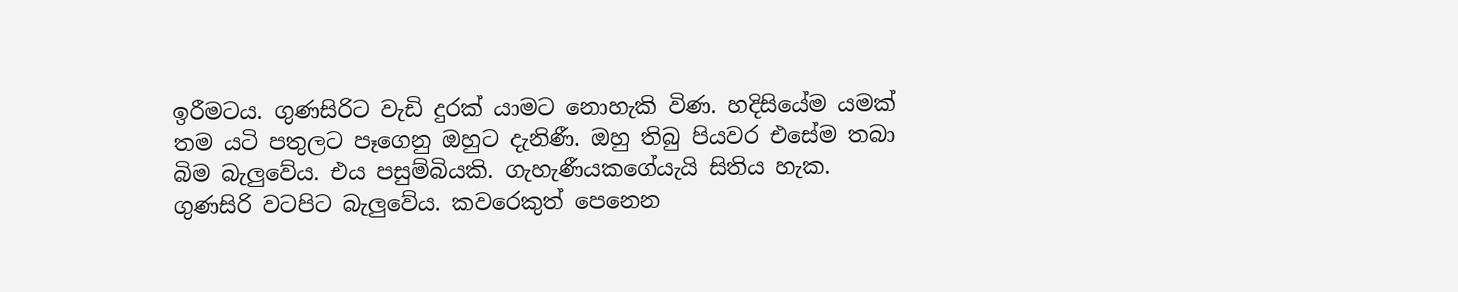ඉරීමටය. ගුණසිරිට වැඩි දුරක් යාමට නොහැකි විණ. හදිසියේම යමක් තම යටි පතුලට පෑගෙනු ඔහුට දැනිණී. ඔහු තිබු පියවර එසේම තබා බිම බැලුවේය. එය පසුම්බියකි. ගැහැණීයකගේයැයි සිතිය හැක. ගුණසිරි වටපිට බැලුවේය. කවරෙකුත් පෙනෙන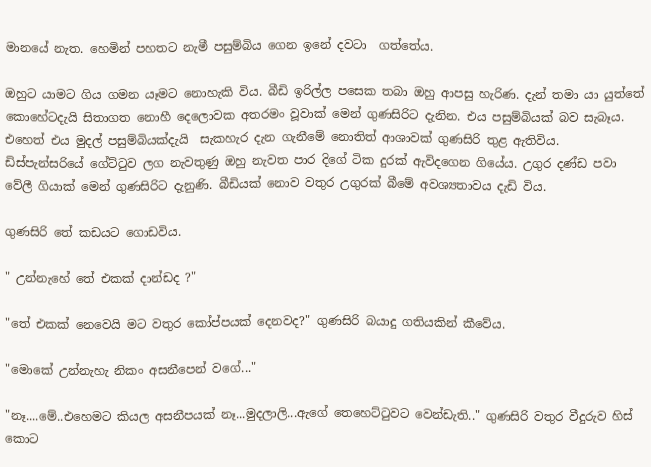මානයේ නැත. හෙමින් පහතට නැමී පසුම්බිය ගෙන ඉනේ දවටා  ගත්තේය.

ඔහුට යාමට ගිය ගමන යෑමට නොහැකි විය. බීඩි ඉරිල්ල පසෙක තබා ඔහු ආපසු හැරිණ. දැන් තමා යා යුත්තේ කොහේටදැයි සිතාගත නොහී දෙලොවක අතරමං වූවාක් මෙන් ගුණසිරිට දැනින. එය පසුම්බියක් බව සැබෑය. එහෙත් එය මුදල් පසුම්බියක්දැයි  සැකහැර දැන ගැනීමේ නොතිත් ආශාවක් ගුණසිරි තුළ ඇතිවිය.  ඩිස්පැන්සරියේ ගේට්ටුව ලග නැවතුණු ඔහු නැවත පාර දිගේ ටික දුරක් ඇවිදගෙන ගියේය. උගුර දණ්ඩ පවා වේලී ගියාක් මෙන් ගුණසිරිට දැනුණි. බීඩියක් නොව වතුර උගුරක් බීමේ අවශ්‍යතාවය දැඩි විය.

ගුණසිරි තේ කඩයට ගොඩවිය.

" උන්නැහේ තේ එකක් දාන්ඩද ?"

"තේ එකක් නෙවෙයි මට වතුර කෝප්පයක් දෙනවද?" ගුණසිරි බයාදු ගතියකින් කීවේය.

"මොකේ උන්නැහැ නිකං අසනීපෙන් වගේ..."

"නෑ....මේ..එහෙමට කියල අසනීපයක් නෑ...මුදලාලි...ඇගේ තෙහෙට්ටුවට වෙන්ඩැති.." ගුණසිරි වතුර වීදුරුව හිස් කොට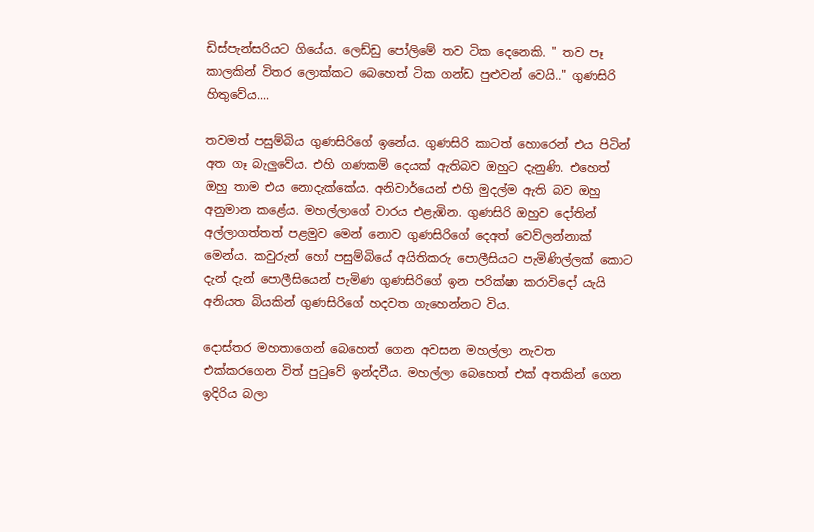ඩිස්පැන්සරියට ගියේය. ලෙඩ්ඩු පෝලිමේ තව ටික දෙනෙකි. " තව පෑ කාලකින් විතර ලොක්කට බෙහෙත් ටික ගන්ඩ පුළුවන් වෙයි.." ගුණසිරි හිතුවේය....

තවමත් පසුම්බිය ගුණසිරිගේ ඉනේය. ගුණසිරි කාටත් හොරෙන් එය පිටින් අත ගෑ බැලුවේය. එහි ගණකම් දෙයක් ඇතිබව ඔහුට දැනුණි. එහෙත් ඔහු තාම එය නොදැක්ක‍ේය. අනිවාර්යෙන් එහි මුදල්ම ඇති බව ඔහු අනුමාන කළේය. මහල්ලාගේ වාරය එළැඹින. ගුණසිරි ඔහුව දෝතින් අල්ලාගත්තත් පළමුව මෙන් නොව ගුණසිරිගේ දෙඅත් වෙව්ලන්නාක් මෙන්ය. කවුරුන් හෝ පසුම්බියේ අයිතිකරු පොලීසියට පැමිණිල්ලක් කොට දැන් දැන් පොලීසියෙන් පැමිණ ගුණසිරිගේ ඉන පරික්ෂා කරාවිදෝ යැයි අනියත බියකින් ගුණසිරි‍ගේ හදවත ගැහෙන්නට විය.

දොස්තර මහතාගෙන් බෙහෙත් ගෙන අවසන මහල්ලා නැවත එක්කරගෙන විත් පුටුවේ ඉන්දවීය. මහල්ලා බෙහෙත් එක් අතකින් ගෙන ඉදිරිය බලා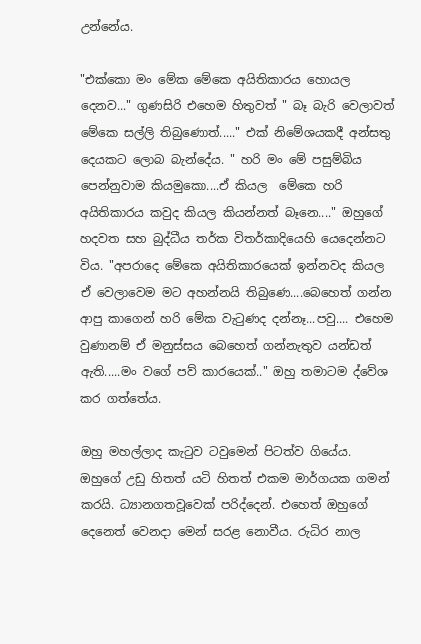උන්නේය.

"එක්ක‍ො මං මේක මේකෙ අයිතිකාරය හොයල දෙනව..." ගුණසිරි එහෙම හිතුවත් " බෑ බැරි වෙලාවත් මේකෙ සල්ලි තිබුණොත්....." එක් නිමේශයකදී අන්සතු දෙයකට ලොබ බැන්දේය. " හරි මං මේ පසුම්බිය පෙන්නුවාම කියමුකො....ඒ කියල  මේකෙ හරි අයිතිකාරය කවුද කියල කියන්නත් බෑනෙ...." ඔහුගේ හදවත සහ බුද්ධීය තර්ක විතර්කාදියෙහි යෙදෙන්නට විය. "අපරාදෙ මේක‍ෙ අයිතිකාරයෙක් ඉන්නවද කියල ඒ වෙලාවෙම මට අහන්නයි තිබුණෙ....බෙහෙත් ගන්න ආපු කාගෙන් හරි මේක වැටුණද දන්නෑ...පවු.... එහෙම වුණානම් ඒ මනුස්සය බෙහෙත් ගන්නැතුව යන්ඩත් ඇති.....මං වගේ පව් කාරයෙක්.." ඔහු තමාටම ද්වේශ කර ගත්තේය.

ඔහු මහල්ලාද කැටුව ටවුමෙන් පිටත්ව ගියේය. ඔහුගේ උඩු හිතත් යටි හිතත් එකම මාර්ගයක ගමන් කරයි. ධ්‍යානගතවූවෙක් පරිද්දෙන්. එහෙත් ඔහුගේ දෙනෙත් වෙනදා මෙන් සරළ නොවීය. රුධිර නාල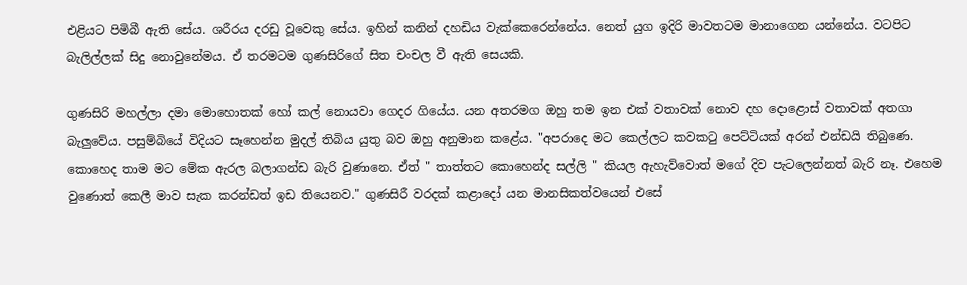එළියට පිමිබී ඇති සේය. ශරීරය දරඩු වූවෙකු සේය. ඉහින් කනින් දහඩිය වැක්කෙරෙන්නේය. නෙත් යුග ඉදිරි මාවතටම මානාගෙන යන්නේය. වටපිට බැලිල්ලක් සිදු නොවුනේමය. ඒ තරමටම ගුණසිරිගේ සිත චංචල වී ඇති සෙයකි.

ගුණසිරි මහල්ලා දමා මොහොතක් හෝ කල් නොයවා ගෙදර ගියේය. යන අතරමග ඔහු තම ඉන එක් වතාවක් නොව දහ දොළොස් වතාවක් අතගා බැලුවේය. පසුම්බියේ විදියට සෑහෙන්න මුදල් තිබිය යුතු බව ඔහු අනුමාන කළේය. "අපරාදෙ මට කෙල්ලට කවකටු පෙට්ටියක් අරන් එන්ඩයි තිබුණෙ. කොහෙද තාම මට මේක ඇරල බලාගන්ඩ බැරි වුණානෙ. ඒත් " තාත්තට කොහෙන්ද සල්ලි " කියල ඇහැව්වොත් මගේ දිව පැටලෙන්නත් බැරි නෑ. එහෙම වුණොත් කෙලී මාව සැක කරන්ඩත් ඉඩ තියෙනව." ගුණසිරී වරදක් කළාදෝ යන මානසිකත්වයෙන් එසේ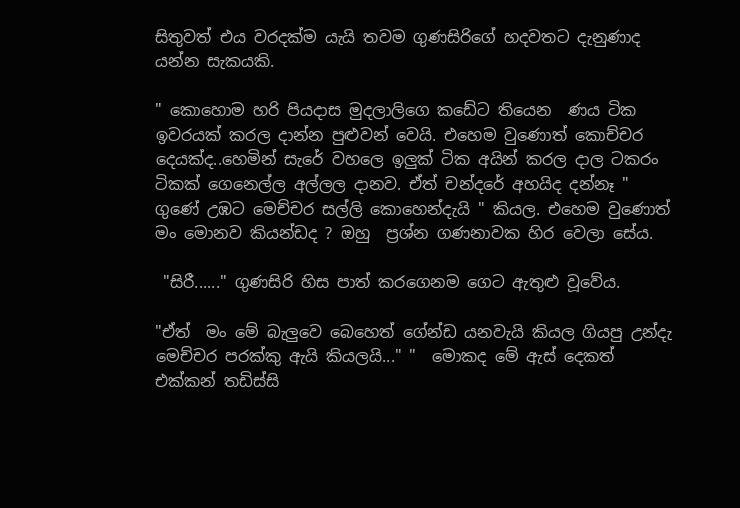සිතුවත් එය වරදක්ම යැයි තවම ගුණසිරිගේ හදවතට දැනුණාද යන්න සැකයකි.

" කොහොම හරි පියදාස මුදලාලිගෙ කඩේට තියෙන  ණය ටික ඉවරයක් කරල දාන්න පුළුවන් වෙයි. එහෙම වුණොත් කොච්චර දෙයක්ද..හෙමින් සැරේ වහලෙ ඉලුක් ටික අයින් කරල දාල ටකරං ටිකක් ගෙනෙල්ල අල්ලල දානව. ඒත් චන්දරේ අහයිද දන්නෑ " ගුණේ උඹට මෙච්චර සල්ලි කොහෙන්දැයි " කියල. එහෙම වුණොත් මං මොනව කියන්ඩද ? ඔහු  ප්‍රශ්න ගණනාවක හිර වෙලා සේය.

 "සිරී......" ගුණසිරි හිස පාත් කරගෙනම ගෙට ඇතුළු වූවේය.

"ඒත්  මං මේ බැලුවෙ බෙහෙත් ගේන්ඩ යනවැයි කියල ගියපු උන්දැ මෙච්චර පරක්කු ඇයි කියලයි..." "  මොකද මේ ඇස් දෙකත් එක්කන් තඩිස්සි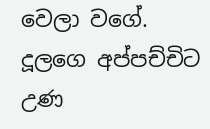වෙලා වගේ. දූලගෙ අප්පච්චිට උණ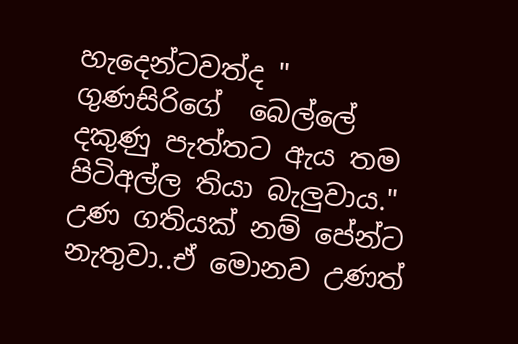හැදෙන්ටවත්ද " ගුණසිරිගේ  බෙල්ලේ දකුණු පැත්තට ඇය තම පිටිඅල්ල තියා බැලුවාය." උණ ගතියක් නම් පේන්ට නැතුවා..ඒ මොනව උණත්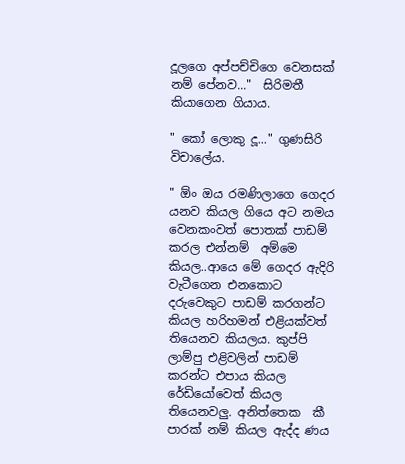දූලගෙ අප්පච්චිගෙ වෙනසක් නම් පේනව..."  සිරිමතී කියාගෙන ගියාය.

" කෝ ලොකු දූ..." ගුණසිරි විචාලේය.

" ඕං ඔය රමණිලාගෙ ගෙදර යනව කියල ගියෙ අට නමය වෙනකංවත් පොතක් පාඩම් කරල එන්නම්  අම්මෙ කියල..ආයෙ මේ ගෙදර ඇදිරි වැටීගෙන එනකොට  දරුවෙකුට පාඩම් කරගන්ට කියල හරිහමන් එළියක්වත් තියෙනව කියලය. කුප්පි ලාම්පු එළිවලින් පාඩම් කරන්ට එපාය කියල රේඩියෝවෙත් කියල තියෙනවලු. අනිත්තෙක  කී පාරක් නම් කියල ඇද්ද ණය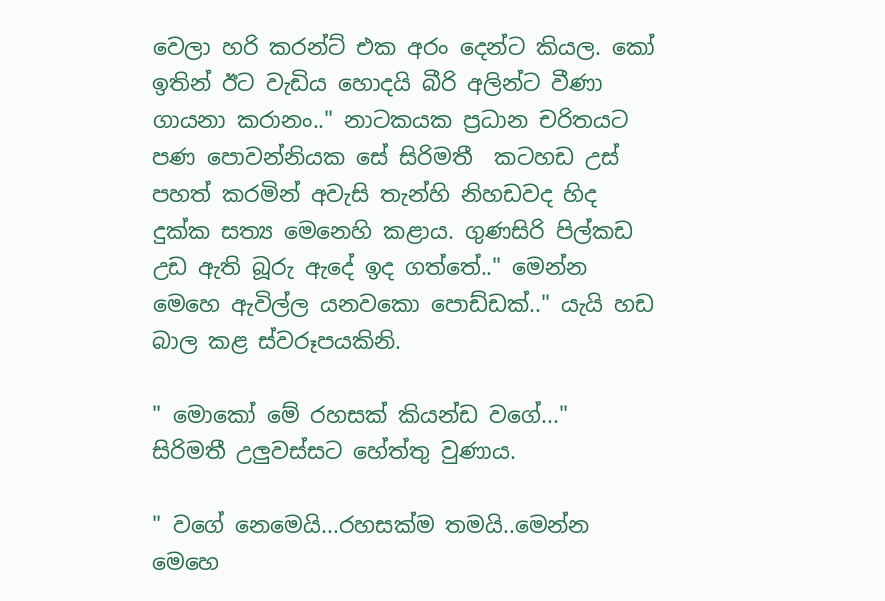වෙලා හරි කරන්ට් එක අරං දෙන්ට කියල. කෝ ඉතින් ඊට වැඩිය හොදයි බීරි අලින්ට වීණා ගායනා කරානං.." නාටකයක ප්‍රධාන චරිතයට පණ පොවන්නියක සේ සිරිමතී  කටහඩ උස් පහත් කරමින් අවැසි තැන්හි නිහඩවද හිද දුක්ක සත්‍ය මෙනෙහි කළාය. ගුණසිරි පිල්කඩ උඩ ඇති බූරු ඇදේ ඉද ගත්තේ.." මෙන්න මෙහෙ ඇවිල්ල යනවකො පොඩ්ඩක්.." යැයි හඩ බාල කළ ස්වරූපයකිනි.

" මොකෝ මේ රහසක් කියන්ඩ වගේ..."  සිරිමතී උලුවස්සට හේත්තු වුණාය.

" වගේ නෙමෙයි...රහසක්ම තමයි..මෙන්න මෙහෙ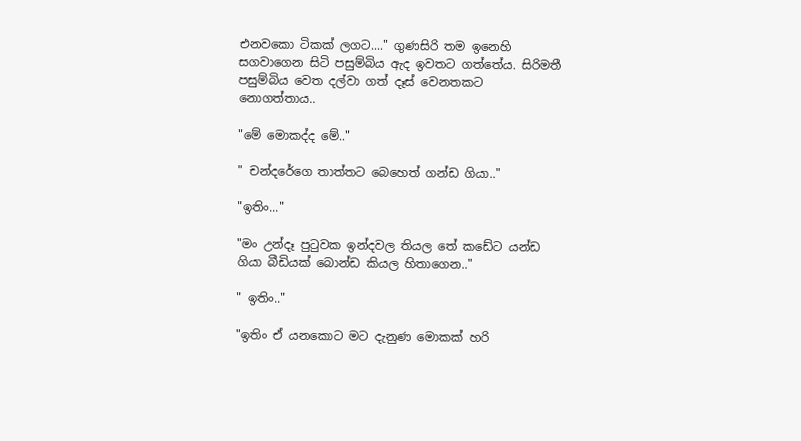එනවකො ටිකක් ලගට...." ගුණසිරි තම ඉනෙහි සගවාගෙන සිටි පසුම්බිය ඇද ඉවතට ගත්තේය. සිරිමතී පසුම්බිය වෙත දල්වා ගත් දෑස් වෙනතකට නොගත්තාය..

"මේ මොකද්ද මේ.."

" චන්දරේගෙ තාත්තට බෙහෙත් ගන්ඩ ගියා.."

"ඉතිං..."

"මං උන්දෑ පුටුවක ඉන්දවල තියල තේ කඩේට යන්ඩ ගියා බීඩියක් බොන්ඩ කියල හිතාගෙන.."

" ඉතිං.."

"ඉතිං ඒ යනකොට මට දැනුණ මොකක් හරි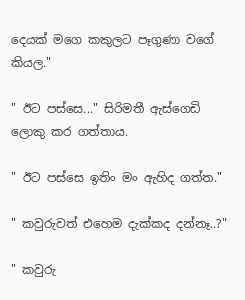දෙයක් මගෙ කකුලට පෑගුණා වගේ කියල."

" ඊට පස්සෙ..." සිරිමතී ඇස්ගෙඩි ලොකු කර ගත්තාය.

" ඊට පස්සෙ ඉතිං මං ඇහිද ගත්ත."

" කවුරුවත් එහෙම දැක්කද දන්නෑ..?"

" කවුරු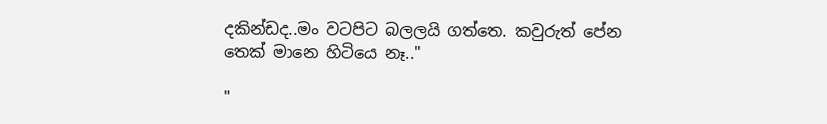දකින්ඩද..මං වටපිට බලලයි ගත්තෙ. කවුරුත් පේන තෙක් මානෙ හිටියෙ නෑ.."

"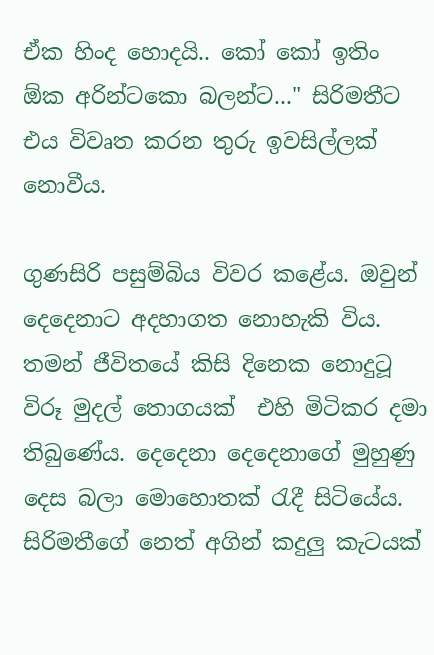ඒක හිංද හොදයි.. කෝ කෝ ඉතිං ඕක අරින්ටකො බලන්ට..." සිරිමතීට  එය විවෘත කරන තුරු ඉවසිල්ලක් නොවීය.

ගුණසිරි පසුම්බිය විවර කළේය. ඔවුන් දෙදෙනාට අදහාගත නොහැකි විය. තමන් ජීවිතයේ කිසි දිනෙක නොදුටූ විරූ මුදල් තොගයක්  එහි මිටිකර දමා තිබුණේය. දෙදෙනා දෙදෙනාගේ මුහුණු දෙස බලා මොහොතක් රැදී සිටියේය. සිරිමතීගේ නෙත් අගින් කදුලු කැටයක්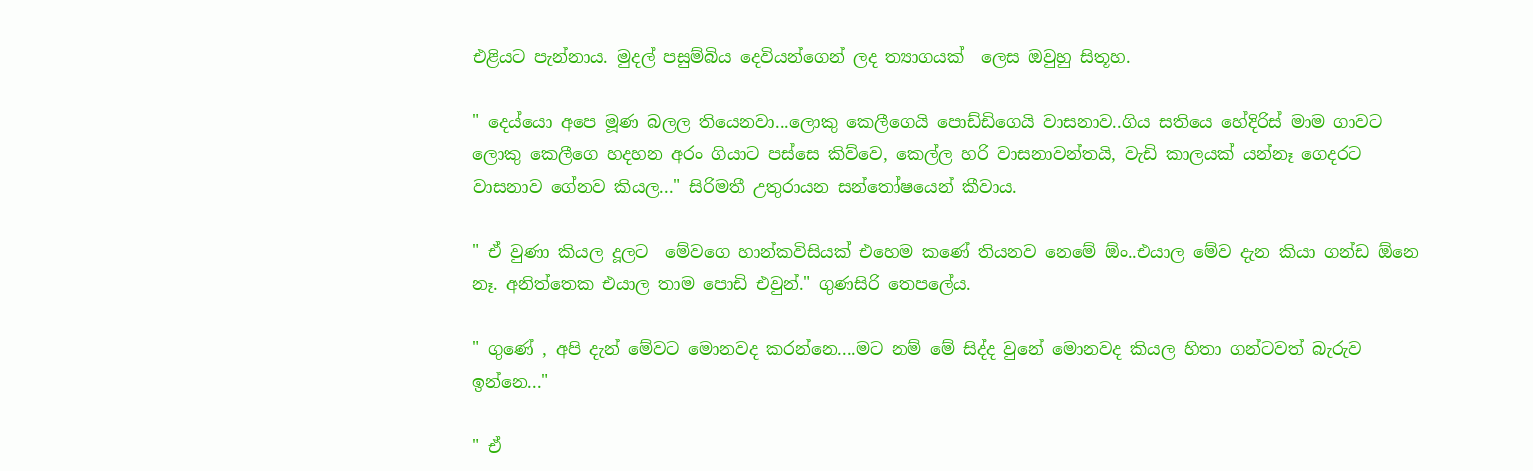එළියට පැන්නාය. මුදල් පසුම්බිය දෙවියන්ගෙන් ලද ත්‍යාගයක්  ලෙස ඔවුහු සිතූහ.

" දෙය්යො අපෙ මූණ බලල තියෙනවා...ලොකු කෙලීගෙයි පොඩ්ඩිගෙයි වාසනාව..ගිය සතියෙ හේදිරිස් මාම ගාවට ලොකු කෙලීගෙ හදහන අරං ගියාට පස්සෙ කිව්වෙ, කෙල්ල හරි වාසනාවන්තයි, වැඩි කාලයක් යන්නෑ ගෙදරට වාසනාව ගේනව කියල..." සිරිමතී උතුරායන සන්තෝෂයෙන් කීවාය.

" ඒ වුණා කියල දූලට  මේවගෙ හාන්කවිසියක් එහෙම කණේ තියනව නෙමේ ඕං..එයාල මේව දැන කියා ගන්ඩ ඕනෙ නෑ. අනිත්තෙක එයාල තාම පොඩි එවුන්." ගුණසිරි තෙපලේය.

" ගුණේ , අපි දැන් මේවට මොනවද කරන්නෙ....මට නම් මේ සිද්ද වුනේ මොනවද කියල හිතා ගන්ටවත් බැරුව ඉන්නෙ..."

" ඒ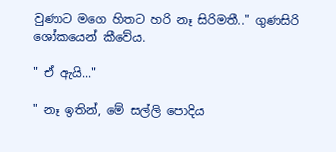වුණාට මගෙ හිතට හරි නෑ සිරිමතී.." ගුණසිරි ශෝකයෙන් කීවේය.

" ඒ ඇයි..."

" නෑ ඉතින්, මේ සල්ලි පොදිය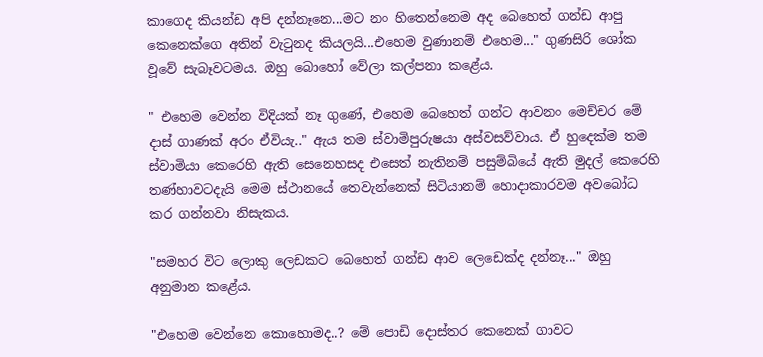කාගෙද කියන්ඩ අපි දන්නෑනෙ...මට නං හිතෙන්නෙම අද බෙහෙත් ගන්ඩ ආපු කෙනෙක්ගෙ අතින් වැටුනද කියලයි...එහෙම වුණානම් එහෙම..." ගුණසිරි ශෝක වූවේ සැබෑවටමය. ඔහු බොහෝ වේලා කල්පනා කළේය.

" එහෙම වෙන්න විදියක් නෑ ගුණේ, එහෙම බෙහෙත් ගන්ට ආවනං මෙච්චර මේ දාස් ගාණක් අරං ඒවියැ.." ඇය තම ස්වාමිපුරුෂයා අස්වසව්වාය. ඒ හුදෙක්ම තම ස්වාමියා කෙරෙහි ඇති සෙනෙහසද එසෙත් නැතිනම් පසුම්බියේ ඇති මුදල් කෙරෙහි තණ්හාවටදැයි මෙම ස්ථානයේ තෙවැන්නෙක් සිටියානම් හොදාකාරවම අවබෝධ කර ගන්නවා නිසැකය.

"සමහර විට ලොකු ලෙඩකට බෙහෙත් ගන්ඩ ආව ලෙඩෙක්ද දන්නෑ..." ඔහු අනුමාන කළේය.

"එහෙම වෙන්නෙ කොහොමද..? මේ පොඩි දොස්තර කෙනෙක් ගාවට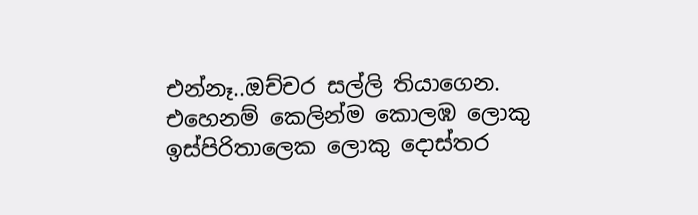එන්නෑ..ඔච්චර සල්ලි තියාගෙන.  එහෙනම් කෙලින්ම කොලඹ ලොකු ඉස්පිරිතාලෙක ලොකු දොස්තර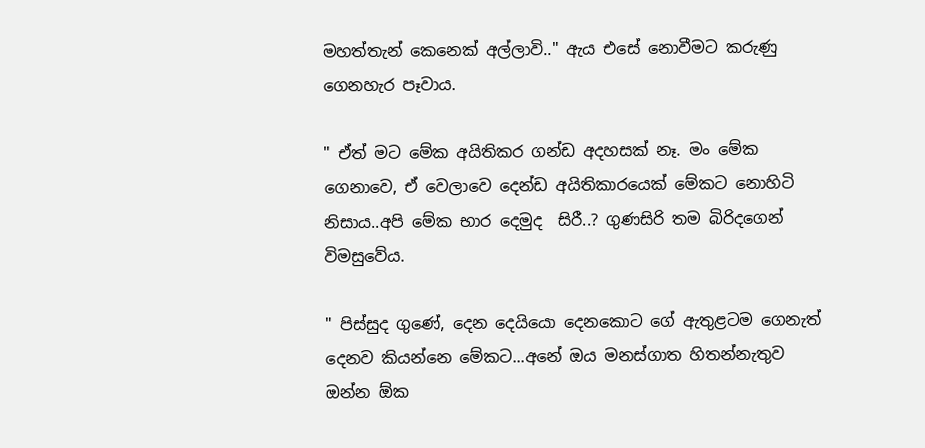මහත්තැන් කෙනෙක් අල්ලාවි.." ඇය එසේ නොවීමට කරුණු ගෙනහැර පෑවාය.

" ඒත් මට මේක අයිතිකර ගන්ඩ අදහසක් නෑ. මං මේක ගෙනාවෙ, ඒ වෙලාවෙ දෙන්ඩ අයිතිකාරයෙක් මේකට නොහිටි නිසාය..අපි මේක භාර දෙමුද  සිරී..? ගුණසිරි තම බිරිදගෙන් විමසුවේය.

" පිස්සුද ගුණේ, දෙන දෙයියො දෙනකොට ගේ ඇතුළටම ගෙනැත් දෙනව කියන්නෙ මේකට...අනේ ඔය මනස්ගාත හිතන්නැතුව ඔන්න ඕක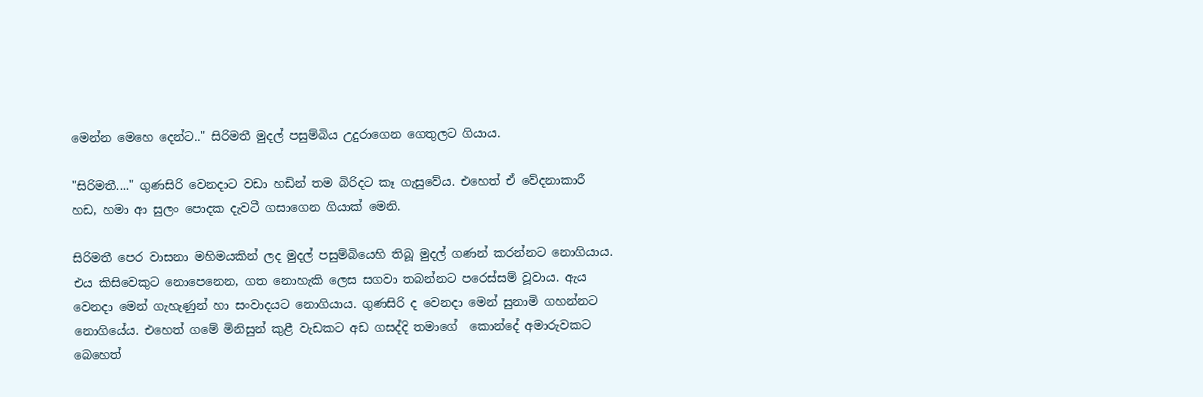මෙන්න මෙහෙ දෙන්ට.." සිරිමතී මුදල් පසුම්බිය උදුරාගෙන ගෙතුලට ගියාය.

"සිරිමතී...." ගුණසිරි වෙනදාට වඩා හඩින් තම බිරිදට කෑ ගැසුවේය. එහෙත් ඒ වේදනාකාරී  හඩ, හමා ආ සුලං පොදක දැවටී ගසාගෙන ගියාක් මෙනි.

සිරිමතී පෙර වාසනා මහිමයකින් ලද මුදල් පසුම්බියෙහි තිබූ මුදල් ගණන් කරන්නට නොගියාය. එය කිසිවෙකුට නොපෙනෙන, ගත නොහැකි ලෙස සගවා තබන්නට පරෙස්සම් වූවාය. ඇය වෙනදා මෙන් ගැහැණුන් හා සංවාදයට නොගියාය. ගුණසිරි ද වෙනදා මෙන් සුනාමි ගහන්නට නොගියේය. එහෙත් ගමේ මිනිසුන් කුළී වැඩකට අඩ ගසද්දි තමාගේ  කොන්දේ අමාරුවකට බෙහෙත්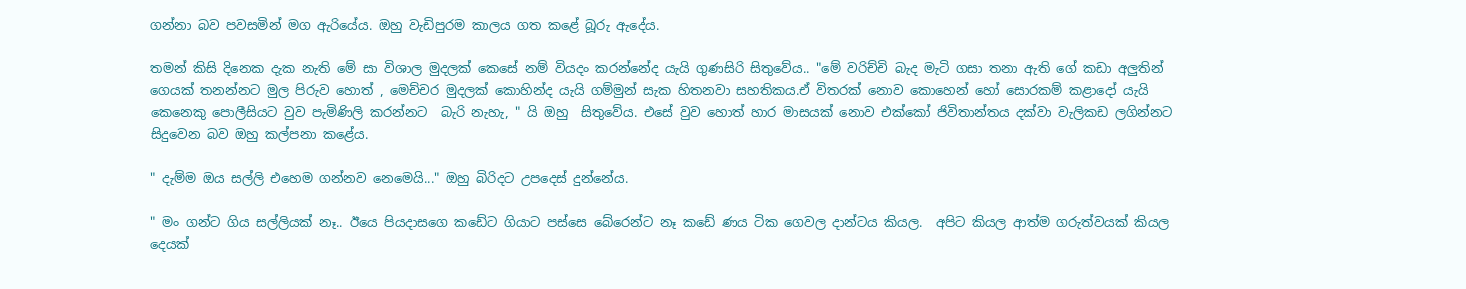ගන්නා බව පවසමින් මග ඇරියේය. ඔහු වැඩිපුරම කාලය ගත කළේ බූරු ඇදේය.

තමන් කිසි දිනෙක දැක නැති මේ සා විශාල මුදලක් කෙසේ නම් වියදං කරන්නේද යැයි ගුණසිරි සිතුවේය.. "මේ වරිච්චි බැද මැටි ගසා තනා ඇති ගේ කඩා අලුතින් ගෙයක් තනන්නට මුල පිරුව හොත් , මෙච්චර මුදලක් කොහින්ද යැයි ගම්මුන් සැක හිතනවා සහතිකය.ඒ විතරක් නොව කොහෙන් හෝ සොරකම් කළාදෝ යැයි කෙනෙකු පොලීසියට වුව පැමිණිලි කරන්නට  බැරි නැහැ, " යි ඔහු  සිතුවේය. එසේ වුව හොත් හාර මාසයක් නොව එක්කෝ ජිවිතාන්තය දක්වා වැලිකඩ ලගින්නට සිදුවෙන බව ඔහු කල්පනා කළේය.

" දැම්ම ඔය සල්ලි එහෙම ගන්නව නෙමෙයි..." ඔහු බිරිදට උපදෙස් දුන්නේය.

" මං ගන්ට ගිය සල්ලියක් නෑ.. ඊයෙ පියදාසගෙ කඩේට ගියාට පස්සෙ බේරෙන්ට නෑ කඩේ ණය ටික ගෙවල දාන්ටය කියල.  අපිට කියල ආත්ම ගරුත්වයක් කියල දෙයක්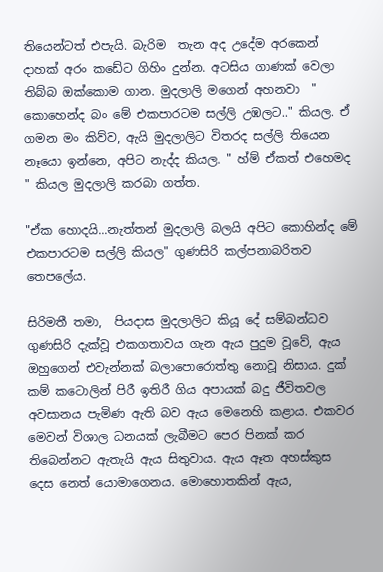තියෙන්ටත් එපැයි. බැරිම  තැන අද උදේම අරකෙන්  දාහක් අරං කඩේට ගිහිං දුන්න. අටසිය ගාණක් වෙලා තිබ්බ ඔක්කොම ගාන. මුදලාලි මගෙන් අහනවා  " කොහෙන්ද බං මේ එකපාරටම සල්ලි උඹලට.." කියල. ඒ ගමන මං කිව්ව, ඇයි මුදලාලිට විතරද සල්ලි තියෙන නෑයො ඉන්නෙ, අපිට නැද්ද කියල. " හ්ම් ඒකත් එහෙමද " කියල මුදලාලි කරබා ගත්ත.

"ඒක හොදයි...නැත්තන් මුදලාලි බලයි අපිට කොහින්ද මේ එකපාරටම සල්ලි කියල" ගුණසිරි කල්පනාබරිතව තෙපලේය.

සිරිමතී තමා,  පියදාස මුදලාලිට කියූ දේ සම්බන්ධව ගුණසිරි දැක්වූ එකගතාවය ගැන ඇය පුදුම වූවේ, ඇය ඔහුගෙන් එවැන්නක් බලාපොරොත්තු නොවූ නිසාය. දුක් කම් කටොලින් පිරී ඉතිරී ගිය අපායක් බදු ජීවිතවල අවසානය පැමිණ ඇති බව ඇය මෙනෙහි කළාය. එකවර මෙවන් විශාල ධනයක් ලැබීමට පෙර පිනක් කර තිබෙන්නට ඇතැයි ඇය සිතුවාය. ඇය ඈත අහස්කුස දෙස නෙත් යොමාගෙනය. මොහොතකින් ඇය,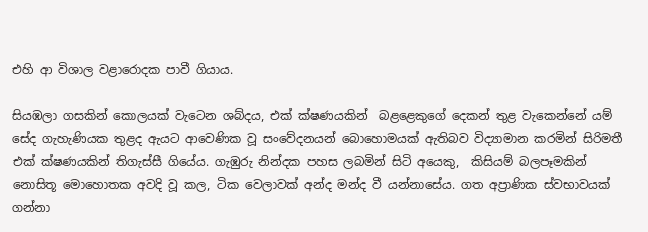එහි ආ විශාල වළාරොදක පාවී ගියාය.

සියඹලා ගසකින් කොලයක් වැටෙන ශබ්දය, එක් ක්ෂණයකින්  බළළෙකුගේ දෙකන් තුළ වැකෙන්නේ යම් සේද ගැහැණියක තුළද ඇයට ආවෙණික වූ සංවේදනයන් බොහොමයක් ඇතිබව විද්‍යාමාන කරමින් සිරිමතී එක් ක්ෂණයකින් තිගැස්සී ගියේය. ගැඹුරු නින්දක පහස ලබමින් සිටි අයෙකු,  කිසියම් බලපෑමකින් නොසිතූ මොහොතක අවදි වූ කල, ටික වෙලාවක් අන්ද මන්ද වී යන්නාසේය. ගත අප්‍රාණික ස්වභාවයක් ගන්නා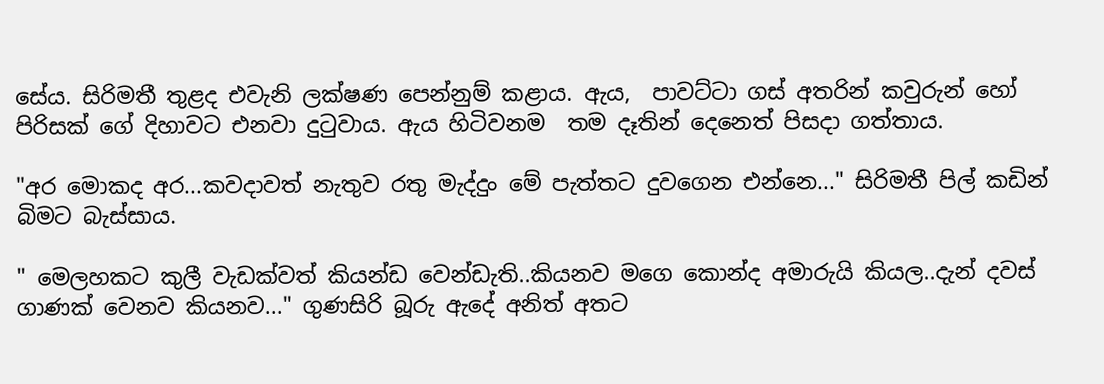සේය. සිරිමතී තුළද එවැනි ලක්ෂණ පෙන්නුම් කළාය. ඇය,  පාවට්ටා ගස් අතරින් කවුරුන් හෝ පිරිසක් ගේ දිහාවට එනවා දුටුවාය. ඇය ‍හිටිවනම  තම දෑතින් දෙනෙත් පිසදා ගත්තාය.

"අර මොකද අර...කවදාවත් නැතුව රතු මැද්දුං මේ පැත්තට දුවගෙන එන්නෙ..." සිරිමතී පිල් කඩින් බිමට බැස්සාය.

" මෙලහකට කුලී වැඩක්වත් කියන්ඩ වෙන්ඩැති..කියනව මගෙ කොන්ද අමාරුයි කියල..දැන් දවස් ගාණක් වෙනව කියනව..." ගුණසිරි බූරු ඇදේ අනිත් අතට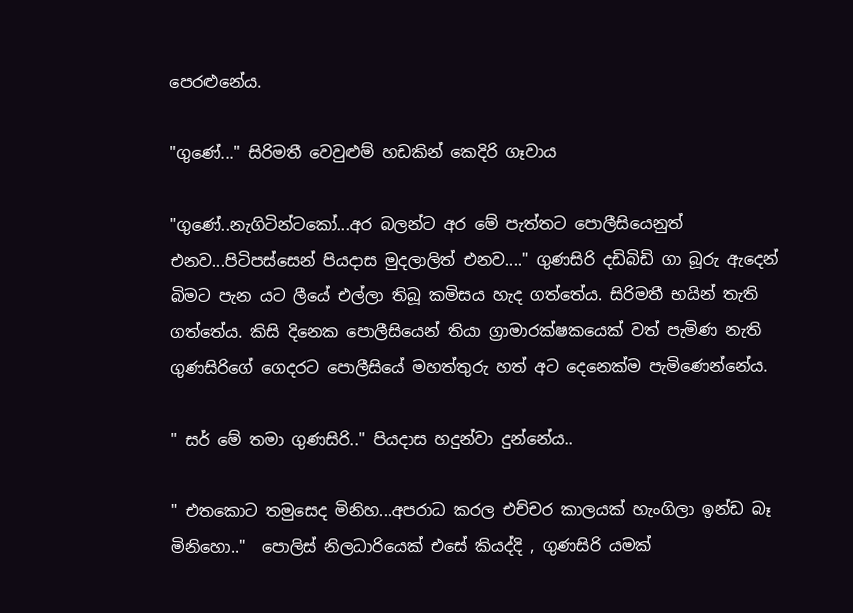පෙරළුනේය.

"ගුණේ..." සිරිමතී වෙවුළුම් හඩකින් කෙදිරි ගෑවාය

"ගුණේ..නැගිටින්ටකෝ...අර බලන්ට අර මේ පැත්තට පොලීසියෙනුත් එනව...පිටිපස්සෙන් පියදාස මුදලාලිත් එනව...." ගුණසිරි දඩිබිඩි ගා බූරු ඇදෙන් බිමට පැන යට ලීයේ එල්ලා තිබූ කමිසය හැද ගත්තේය. සිරිමතී භයින් තැති ගත්තේය. කිසි දිනෙක පොලීසියෙන් තියා ග්‍රාමාරක්ෂකයෙක් වත් පැමිණ නැති ගුණසිරිගේ ගෙදරට පොලීසියේ මහත්තුරු හත් අට දෙනෙක්ම පැමිණෙන්නේය.

" සර් මේ තමා ගුණසිරි.." පියදාස හදුන්වා දුන්නේය..

" එතකොට තමුසෙද මිනිහ...අපරාධ කරල එච්චර කාලයක් හැංගිලා ඉන්ඩ බෑ මිනිහො.."  පොලිස් නිලධාරියෙක් එසේ කියද්දි , ගුණසිරි යමක්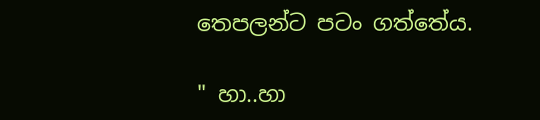තෙපලන්ට පටං ගත්තේය.

" හා..හා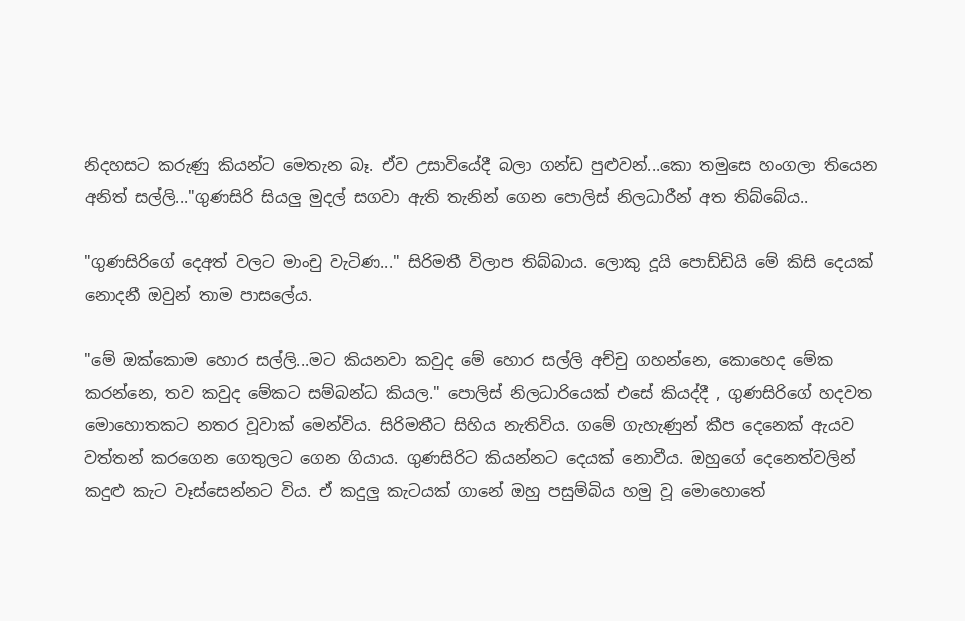නිදහසට කරුණු කියන්ට මෙතැන බෑ. ඒව උසාවියේදී බලා ගන්ඩ පුළුවන්...කො තමුසෙ හංගලා තියෙන අනිත් සල්ලි..."ගුණසිරි සියලු මුදල් සගවා ඇති තැනින් ගෙන පොලිස් නිලධාරීන් අත තිබ්බේය..

"ගුණසිරිගේ දෙඅත් වලට මාංචු වැටිණ..." සිරිමතී විලාප තිබ්බාය. ලොකු දූයි පොඩ්ඩියි මේ කිසි දෙයක් නොදනී ඔවුන් තාම පාසලේය.

"මේ ඔක්කොම හොර සල්ලි...ම‍ට කියනවා කවුද මේ හොර සල්ලි අච්චු ගහන්නෙ, කොහෙද මේක කරන්නෙ, තව කවුද මේකට සම්බන්ධ කියල." පොලිස් නිලධාරියෙක් එසේ කියද්දී , ගුණසිරිගේ හදවත මොහොතකට නතර වූවාක් මෙන්විය. සිරිමතීට සිහිය නැතිවිය. ගමේ ගැහැණුන් කීප දෙනෙක් ඇයව වත්තන් කරගෙන ගෙතුලට ගෙන ගියාය. ගුණසිරිට කියන්නට දෙයක් නොවීය. ඔහුගේ දෙනෙත්වලින් කදුළු කැට වෑස්සෙන්නට විය. ඒ කදුලු කැටයක් ගානේ ඔහු පසුම්බිය හමු වූ මොහොතේ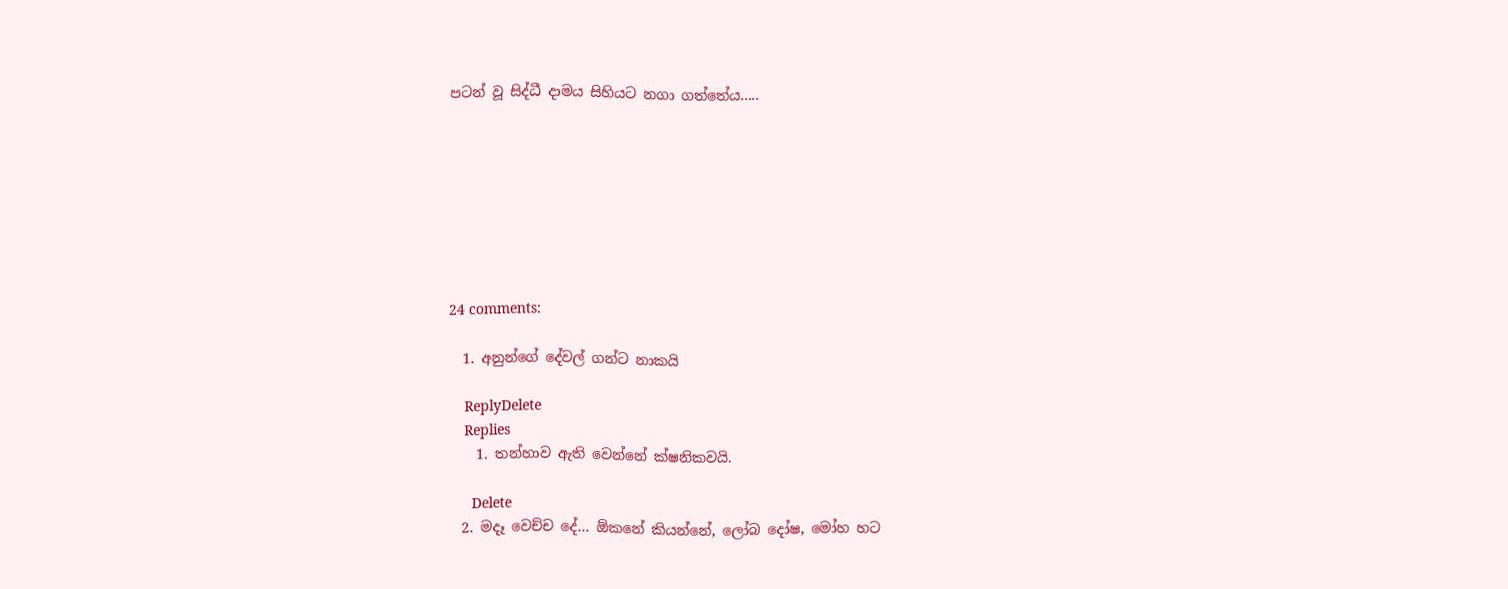පටන් වූ සිද්ධී දාමය සිහියට නගා ගත්තේය.....








24 comments:

  1. අනුන්ගේ දේවල් ගන්ට නාකයි

    ReplyDelete
    Replies
    1. තන්හාව ඇති වෙන්නේ ක්ෂනිකවයි.

      Delete
  2. මදෑ වෙච්ච දේ... ඕකනේ කියන්නේ, ලෝබ දෝෂ, මෝහ හට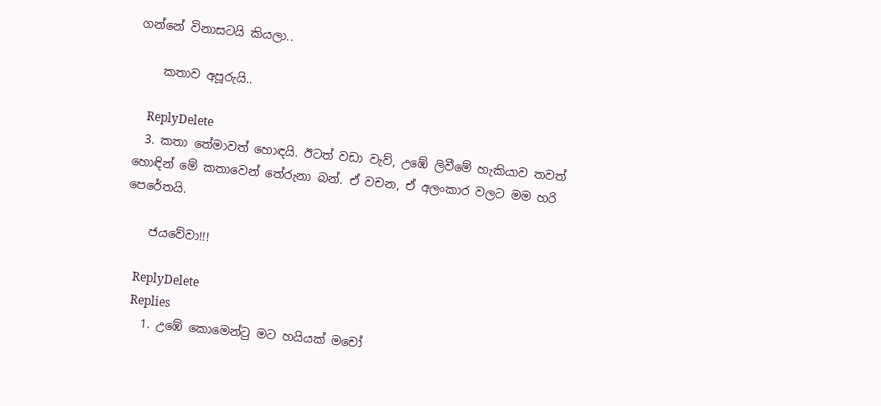ගන්නේ විනාසටයි කියලා..

    කතාව අපූරුයි..

    ReplyDelete
  3. කතා තේමාවත් හොඳයි. ඊටත් වඩා වැව්, උඹේ ලිවීමේ හැකියාව තවත් හොඳින් මේ කතාවෙන් තේරුනා බන්. ඒ වචන, ඒ අලංකාර වලට මම හරි පෙරේතයි.

    ජයවේවා!!!

    ReplyDelete
    Replies
    1. උඹේ කොමෙන්ටු මට හයියක් මචෝ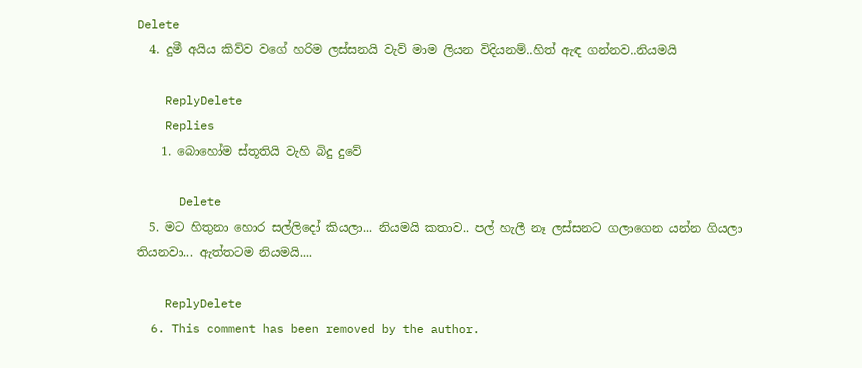Delete
  4. දුමී අයිය කිව්ව වගේ හරිම ලස්සනයි වැව් මාම ලියන විදියනම්..හිත් ඇඳ ගන්නව..නියමයි

    ReplyDelete
    Replies
    1. බොහෝම ස්තූතියි වැහි බිදු දුවේ

      Delete
  5. මට හිතුනා හොර සල්ලිදෝ කියලා... නියමයි කතාව.. පල් හැලී නෑ ලස්සනට ගලාගෙන යන්න ගියලා තියනවා... ඇත්තටම නියමයි....

    ReplyDelete
  6. This comment has been removed by the author.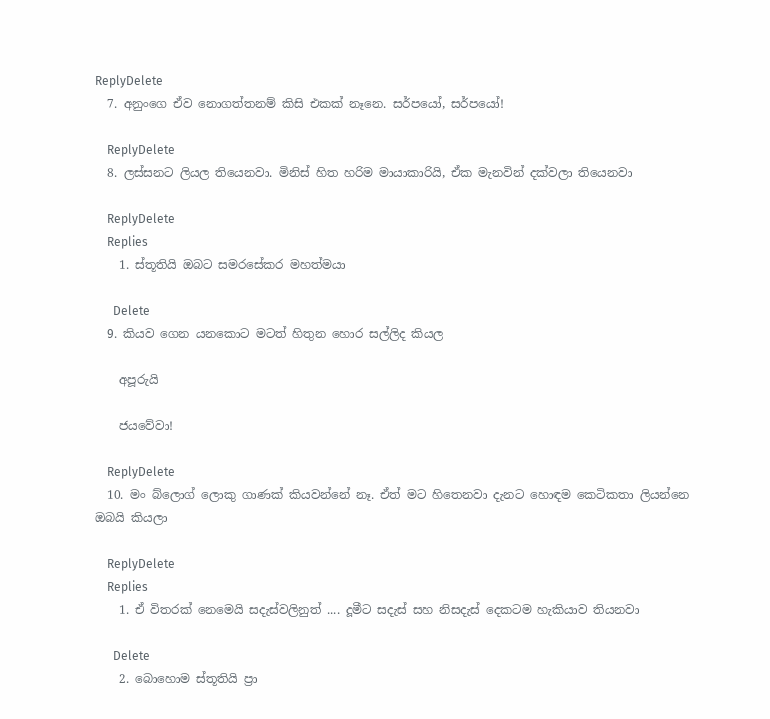ReplyDelete
  7. අනුංගෙ ඒව නොගත්තනම් කිසි එකක් නෑනෙ. සර්පයෝ, සර්පයෝ!

    ReplyDelete
  8. ලස්සනට ලියල තියෙනවා. මිනිස් හිත හරිම මායාකාරියි, ඒක මැනවින් දක්වලා තියෙනවා

    ReplyDelete
    Replies
    1. ස්තූතියි ඔබට සමරසේකර මහත්මයා

      Delete
  9. කියව ගෙන යනකොට මටත් හිතුන හොර සල්ලිද කියල

    අපූරුයි

    ජයවේවා!

    ReplyDelete
  10. මං බ්ලොග් ලොකු ගාණක් කියවන්නේ නෑ. ඒත් මට හිතෙනවා දැනට හොඳම කෙටිකතා ලියන්නෙ ඔබයි කියලා

    ReplyDelete
    Replies
    1. ඒ විතරක් නෙමෙයි සදැස්වලිනුත් .... දූමීට සදැස් සහ නිසදැස් දෙකටම හැකියාව තියනවා

      Delete
    2. බොහොම ස්තූතියි ප්‍රා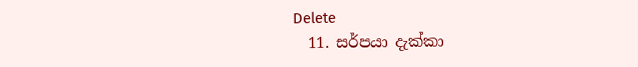Delete
  11. සර්පයා දැක්කා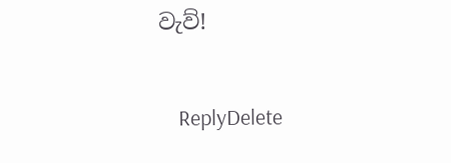වැව්!

    ReplyDelete